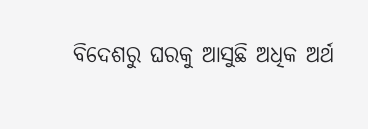ବିଦେଶରୁ ଘରକୁ ଆସୁଛି ଅଧିକ ଅର୍ଥ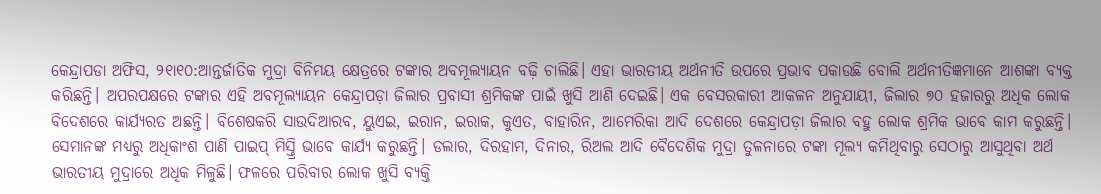କେନ୍ଦ୍ରାପଡା ଅଫିସ, ୨୧ା୧୦:ଆନ୍ତର୍ଜାତିକ ମୁଦ୍ରା ବିନିମୟ କ୍ଷେତ୍ରରେ ଟଙ୍କାର ଅବମୂଲ୍ୟାୟନ ବଢ଼ି ଚାଲିଛି। ଏହା ଭାରତୀୟ ଅର୍ଥନୀତି ଉପରେ ପ୍ରଭାବ ପକାଉଛି ବୋଲି ଅର୍ଥନୀତିଜ୍ଞମାନେ ଆଶଙ୍କା ବ୍ୟକ୍ତ କରିଛନ୍ତି। ଅପରପକ୍ଷରେ ଟଙ୍କାର ଏହି ଅବମୂଲ୍ୟାୟନ କେନ୍ଦ୍ରାପଡ଼ା ଜିଲାର ପ୍ରବାସୀ ଶ୍ରମିକଙ୍କ ପାଇଁ ଖୁସି ଆଣି ଦେଇଛି। ଏକ ବେସରକାରୀ ଆକଳନ ଅନୁଯାୟୀ, ଜିଲାର ୭୦ ହଜାରରୁ ଅଧିକ ଲୋକ ବିଦେଶରେ କାର୍ଯ୍ୟରତ ଅଛନ୍ତି। ବିଶେଷକରି ସାଉଦିଆରବ, ୟୁଏଇ, ଇରାନ, ଇରାକ, କୁଏତ, ବାହାରିନ, ଆମେରିକା ଆଦି ଦେଶରେ କେନ୍ଦ୍ରାପଡ଼ା ଜିଲାର ବହୁ ଲୋକ ଶ୍ରମିକ ଭାବେ କାମ କରୁଛନ୍ତି। ସେମାନଙ୍କ ମଧ୍ୟରୁ ଅଧିକାଂଶ ପାଣି ପାଇପ୍‌ ମିସ୍ତ୍ରି ଭାବେ କାର୍ଯ୍ୟ କରୁଛନ୍ତି। ଡଲାର, ଦିରହାମ, ଦିନାର, ରିଅଲ ଆଦି ବୈଦେଶିକ ମୁଦ୍ରା ତୁଳନାରେ ଟଙ୍କା ମୂଲ୍ୟ କମିଥିବାରୁ ସେଠାରୁ ଆସୁଥିବା ଅର୍ଥ ଭାରତୀୟ ମୁଦ୍ରାରେ ଅଧିକ ମିଳୁଛି। ଫଳରେ ପରିବାର ଲୋକ ଖୁସି ବ୍ୟକ୍ତି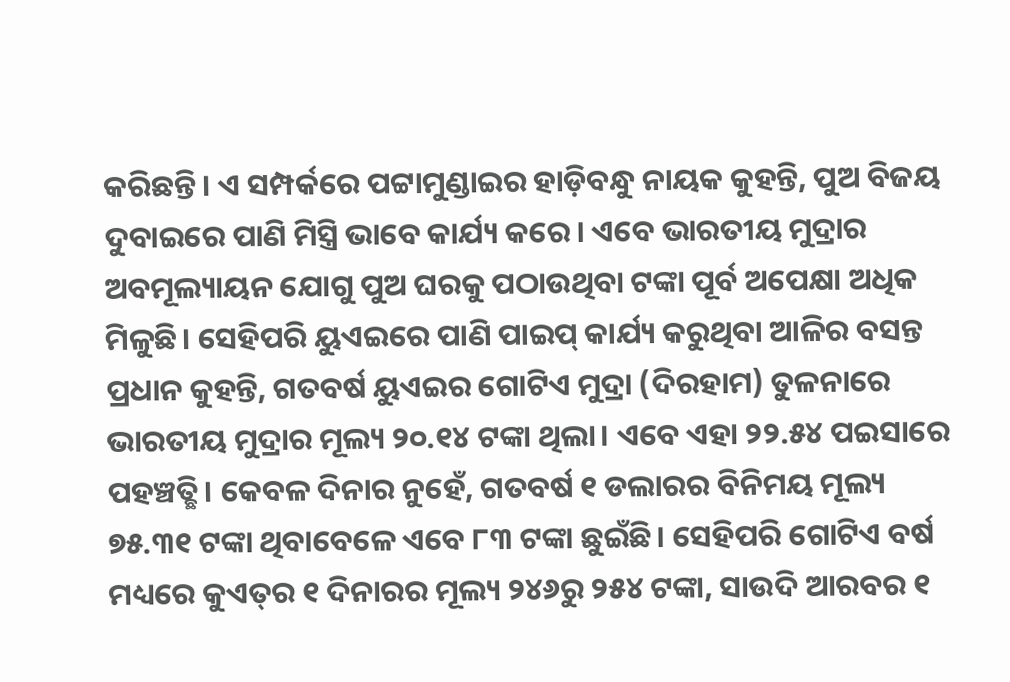କରିଛନ୍ତି। ଏ ସମ୍ପର୍କରେ ପଟ୍ଟାମୁଣ୍ଡାଇର ହାଡ଼ିବନ୍ଧୁ ନାୟକ କୁହନ୍ତି, ପୁଅ ବିଜୟ ଦୁବାଇରେ ପାଣି ମିସ୍ତ୍ରି ଭାବେ କାର୍ଯ୍ୟ କରେ। ଏବେ ଭାରତୀୟ ମୁଦ୍ରାର ଅବମୂଲ୍ୟାୟନ ଯୋଗୁ ପୁଅ ଘରକୁ ପଠାଉଥିବା ଟଙ୍କା ପୂର୍ବ ଅପେକ୍ଷା ଅଧିକ ମିଳୁଛି। ସେହିପରି ୟୁଏଇରେ ପାଣି ପାଇପ୍‌ କାର୍ଯ୍ୟ କରୁଥିବା ଆଳିର ବସନ୍ତ ପ୍ରଧାନ କୁହନ୍ତି, ଗତବର୍ଷ ୟୁଏଇର ଗୋଟିଏ ମୁଦ୍ରା (ଦିରହାମ) ତୁଳନାରେ ଭାରତୀୟ ମୁଦ୍ରାର ମୂଲ୍ୟ ୨୦.୧୪ ଟଙ୍କା ଥିଲା। ଏବେ ଏହା ୨୨.୫୪ ପଇସାରେ ପହଞ୍ଚତ୍ଛି। କେବଳ ଦିନାର ନୁହେଁ, ଗତବର୍ଷ ୧ ଡଲାରର ବିନିମୟ ମୂଲ୍ୟ ୭୫.୩୧ ଟଙ୍କା ଥିବାବେଳେ ଏବେ ୮୩ ଟଙ୍କା ଛୁଇଁଛି। ସେହିପରି ଗୋଟିଏ ବର୍ଷ ମଧ୍ୟରେ କୁଏତ୍‌ର ୧ ଦିନାରର ମୂଲ୍ୟ ୨୪୬ରୁ ୨୫୪ ଟଙ୍କା, ସାଉଦି ଆରବର ୧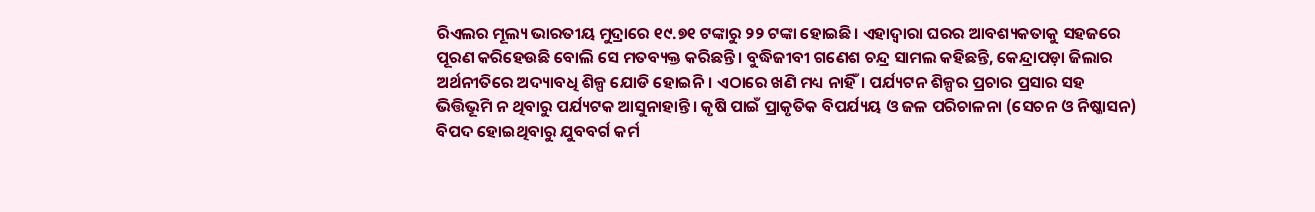ରିଏଲର ମୂଲ୍ୟ ଭାରତୀୟ ମୁଦ୍ରାରେ ୧୯.୭୧ ଟଙ୍କାରୁ ୨୨ ଟଙ୍କା ହୋଇଛି। ଏହାଦ୍ୱାରା ଘରର ଆବଶ୍ୟକତାକୁ ସହଜରେ ପୂରଣ କରିହେଉଛି ବୋଲି ସେ ମତବ୍ୟକ୍ତ କରିଛନ୍ତି। ବୁଦ୍ଧିଜୀବୀ ଗଣେଶ ଚନ୍ଦ୍ର ସାମଲ କହିଛନ୍ତି, କେନ୍ଦ୍ରାପଡ଼ା ଜିଲାର ଅର୍ଥନୀତିରେ ଅଦ୍ୟାବଧି ଶିଳ୍ପ ଯୋଡି ହୋଇନି। ଏଠାରେ ଖଣି ମଧ୍ୟ ନାହିଁ। ପର୍ଯ୍ୟଟନ ଶିଳ୍ପର ପ୍ରଚାର ପ୍ରସାର ସହ ଭିତ୍ତିଭୂମି ନ ଥିବାରୁ ପର୍ଯ୍ୟଟକ ଆସୁନାହାନ୍ତି। କୃଷି ପାଇଁ ପ୍ରାକୃତିକ ବିପର୍ଯ୍ୟୟ ଓ ଜଳ ପରିଚାଳନା (ସେଚନ ଓ ନିଷ୍କାସନ) ବିପଦ ହୋଇଥିବାରୁ ଯୁବବର୍ଗ କର୍ମ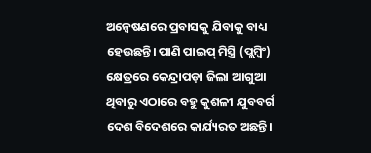ଅନ୍ବେଷଣରେ ପ୍ରବାସକୁ ଯିବାକୁ ବାଧ୍ୟ ହେଉଛନ୍ତି। ପାଣି ପାଇପ୍‌ ମିସ୍ତ୍ରି (ପ୍ଲମ୍ବିଂ) କ୍ଷେତ୍ରରେ କେନ୍ଦ୍ରାପଡ଼ା ଜିଲା ଆଗୁଆ ଥିବାରୁ ଏଠାରେ ବହୁ କୁଶଳୀ ଯୁବବର୍ଗ ଦେଶ ବିଦେଶରେ କାର୍ଯ୍ୟରତ ଅଛନ୍ତି।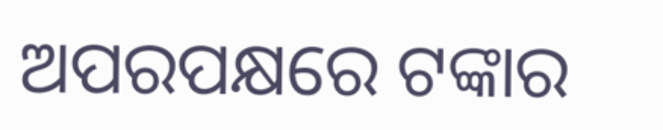ଅପରପକ୍ଷରେ ଟଙ୍କାର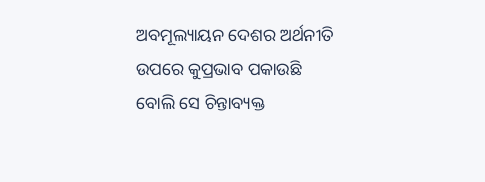ଅବମୂଲ୍ୟାୟନ ଦେଶର ଅର୍ଥନୀତି ଉପରେ କୁପ୍ରଭାବ ପକାଉଛି ବୋଲି ସେ ଚିନ୍ତାବ୍ୟକ୍ତ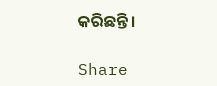କରିଛନ୍ତି।

Share